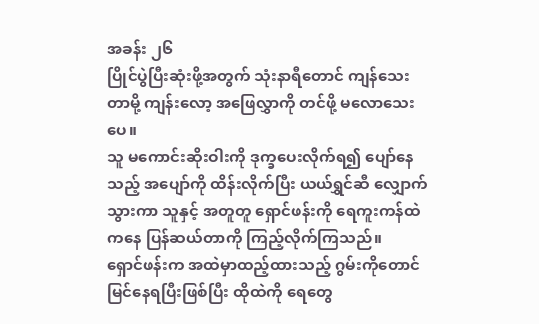အခန်း ၂၆
ပြိုင်ပွဲပြီးဆုံးဖို့အတွက် သုံးနာရီတောင် ကျန်သေးတာမို့ ကျန်းလော့ အဖြေလွှာကို တင်ဖို့ မလောသေးပေ။
သူ မကောင်းဆိုးဝါးကို ဒုက္ခပေးလိုက်ရ၍ ပျော်နေသည့် အပျော်ကို ထိန်းလိုက်ပြီး ယယ်ရွှင်ဆီ လျှောက်သွားကာ သူနှင့် အတူတူ ရှောင်ဖန်းကို ရေကူးကန်ထဲကနေ ပြန်ဆယ်တာကို ကြည့်လိုက်ကြသည်။
ရှောင်ဖန်းက အထဲမှာထည့်ထားသည့် ဂွမ်းကိုတောင် မြင်နေရပြီးဖြစ်ပြီး ထိုထဲကို ရေတွေ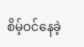စိမ့်ဝင်နေခဲ့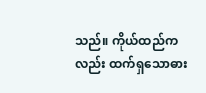သည်။ ကိုယ်ထည်ကလည်း ထက်ရှသောဓား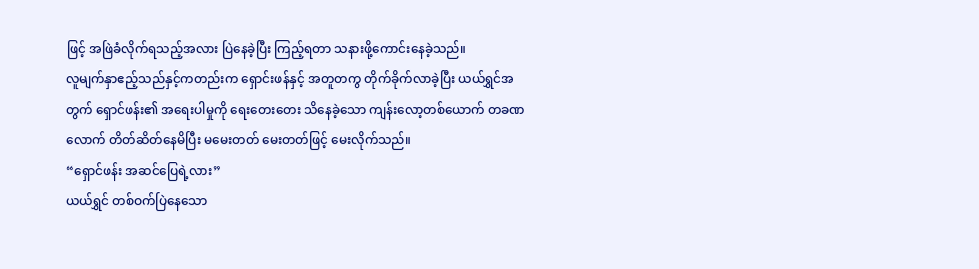ဖြင့် အဖြဲခံလိုက်ရသည့်အလား ပြဲနေခဲ့ပြီး ကြည့်ရတာ သနားဖို့ကောင်းနေခဲ့သည်။
လူမျက်နှာဧည့်သည်နှင့်ကတည်းက ရှောင်းဖန်နှင့် အတူတကွ တိုက်ခိုက်လာခဲ့ပြီး ယယ်ရွှင်အတွက် ရှောင်ဖန်း၏ အရေးပါမှုကို ရေးတေးတေး သိနေခဲ့သော ကျန်းလော့တစ်ယောက် တခဏလောက် တိတ်ဆိတ်နေမိပြီး မမေးတတ် မေးတတ်ဖြင့် မေးလိုက်သည်။
“ရှောင်ဖန်း အဆင်ပြေရဲ့လား”
ယယ်ရွှင် တစ်ဝက်ပြဲနေသော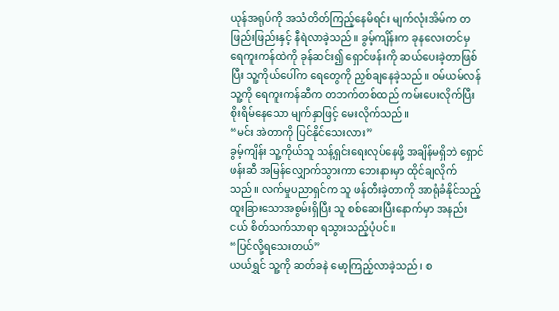ယုန်အရုပ်ကို အသံတိတ်ကြည့်နေမိရင်း မျက်လုံးအိမ်က တဖြည်းဖြည်းနှင့် နီရဲလာခဲ့သည်။ ခွမ့်ကျိန်းက ခုနလေးတင်မှ ရေကူးကန်ထဲကို ခုန်ဆင်း၍ ရှောင်ဖန်းကို ဆယ်ပေးခဲ့တာဖြစ်ပြီး သူ့ကိုယ်ပေါ်က ရေတွေကို ညှစ်ချနေခဲ့သည်။ ဝမ်ယမ်လန် သူ့ကို ရေကူးကန်ဆီက တဘက်တစ်ထည် ကမ်းပေးလိုက်ပြီး စိုးရိမ်နေသော မျက်နှာဖြင့် မေးလိုက်သည်။
“မင်း အဲတာကို ပြင်နိုင်သေးလား”
ခွမ့်ကျိန်း သူ့ကိုယ်သူ သန့်ရှင်းရေးလုပ်နေဖို့ အချိန်မရှိဘဲ ရှောင်ဖန်းဆီ အမြန်လျှောက်သွားကာ ဘေးနားမှာ ထိုင်ချလိုက်သည်။ လက်မှုပညာရှင်က သူ ဖန်တီးခဲ့တာကို အာရုံခံနိုင်သည့် ထူးခြားသောအစွမ်းရှိပြီး သူ စစ်ဆေးပြီးနောက်မှာ အနည်းငယ် စိတ်သက်သာရာ ရသွားသည့်ပုံပင်။
“ပြင်လို့ရသေးတယ်”
ယယ်ရွှင် သူ့ကို ဆတ်ခနဲ မော့ကြည့်လာခဲ့သည်၊ စ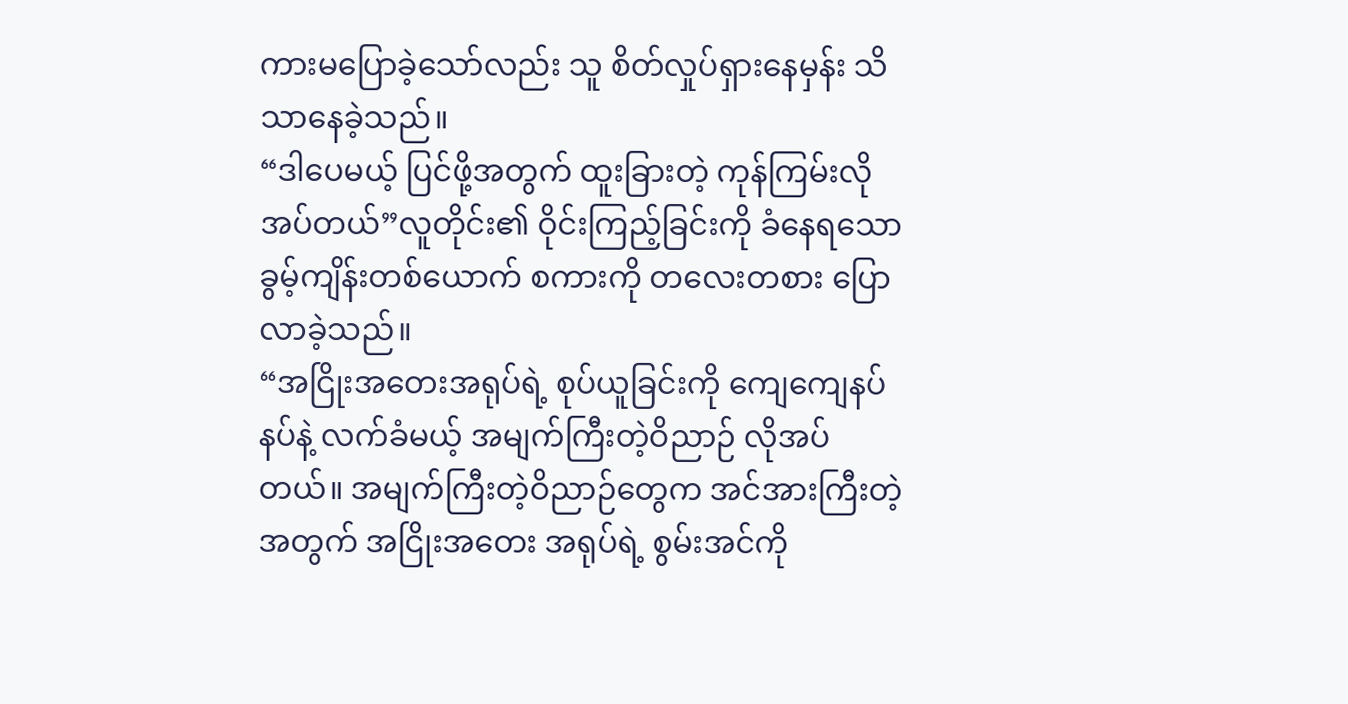ကားမပြောခဲ့သော်လည်း သူ စိတ်လှုပ်ရှားနေမှန်း သိသာနေခဲ့သည်။
“ဒါပေမယ့် ပြင်ဖို့အတွက် ထူးခြားတဲ့ ကုန်ကြမ်းလိုအပ်တယ်”လူတိုင်း၏ ဝိုင်းကြည့်ခြင်းကို ခံနေရသော ခွမ့်ကျိန်းတစ်ယောက် စကားကို တလေးတစား ပြောလာခဲ့သည်။
“အငြိုးအတေးအရုပ်ရဲ့ စုပ်ယူခြင်းကို ကျေကျေနပ်နပ်နဲ့ လက်ခံမယ့် အမျက်ကြီးတဲ့ဝိညာဉ် လိုအပ်တယ်။ အမျက်ကြီးတဲ့ဝိညာဉ်တွေက အင်အားကြီးတဲ့အတွက် အငြိုးအတေး အရုပ်ရဲ့ စွမ်းအင်ကို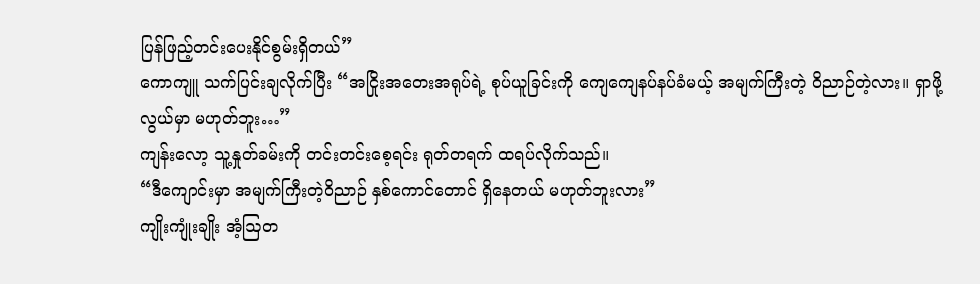ပြန်ဖြည့်တင်းပေးနိုင်စွမ်းရှိတယ်”
ကောကျူ သက်ပြင်းချလိုက်ပြီး “အငြိုးအတေးအရုပ်ရဲ့ စုပ်ယူခြင်းကို ကျေကျေနပ်နပ်ခံမယ့် အမျက်ကြီးတဲ့ ဝိညာဉ်တဲ့လား။ ရှာဖို့လွယ်မှာ မဟုတ်ဘူး…”
ကျန်းလော့ သူ့နှုတ်ခမ်းကို တင်းတင်းစေ့ရင်း ရုတ်တရက် ထရပ်လိုက်သည်။
“ဒီကျောင်းမှာ အမျက်ကြီးတဲ့ဝိညာဉ် နှစ်ကောင်တောင် ရှိနေတယ် မဟုတ်ဘူးလား”
ကျိုးကျုံးချိုး အံ့ဩတ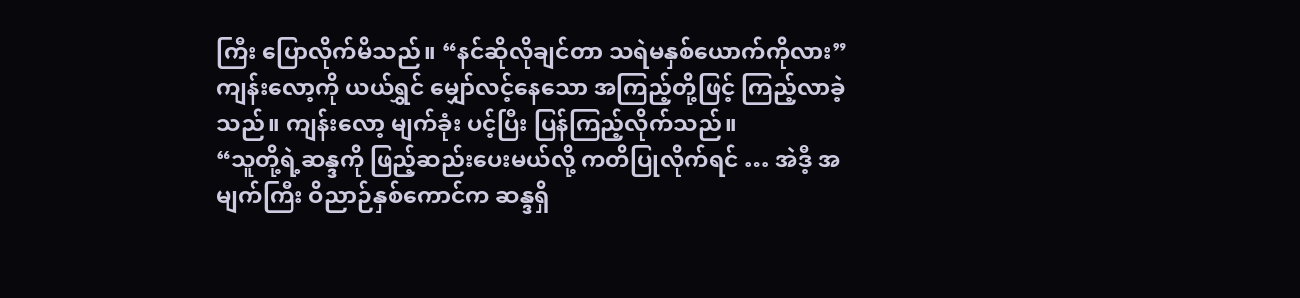ကြီး ပြောလိုက်မိသည်။ “နင်ဆိုလိုချင်တာ သရဲမနှစ်ယောက်ကိုလား”
ကျန်းလော့ကို ယယ်ရွှင် မျှော်လင့်နေသော အကြည့်တို့ဖြင့် ကြည့်လာခဲ့သည်။ ကျန်းလော့ မျက်ခုံး ပင့်ပြီး ပြန်ကြည့်လိုက်သည်။
“သူတို့ရဲ့ဆန္ဒကို ဖြည့်ဆည်းပေးမယ်လို့ ကတိပြုလိုက်ရင် … အဲဒီ့ အမျက်ကြီး ဝိညာဉ်နှစ်ကောင်က ဆန္ဒရှိ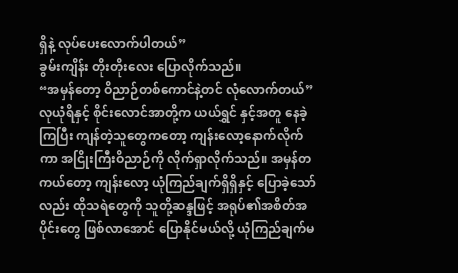ရှိနဲ့ လုပ်ပေးလောက်ပါတယ်”
ခွမ်းကျိန်း တိုးတိုးလေး ပြောလိုက်သည်။
“အမှန်တော့ ဝိညာဉ်တစ်ကောင်နဲ့တင် လုံလောက်တယ်”
လုယုံရိနှင့် စိုင်းလောင်အာတို့က ယယ်ရွှင် နှင့်အတူ နေခဲ့ကြပြီး ကျန်တဲ့သူတွေကတော့ ကျန်းလော့နောက်လိုက်ကာ အငြိုးကြီးဝိညာဉ်ကို လိုက်ရှာလိုက်သည်။ အမှန်တကယ်တော့ ကျန်းလော့ ယုံကြည်ချက်ရှိရှိနှင့် ပြောခဲ့သော်လည်း ထိုသရဲတွေကို သူတို့ဆန္ဒဖြင့် အရုပ်၏အစိတ်အပိုင်းတွေ ဖြစ်လာအောင် ပြောနိုင်မယ်လို့ ယုံကြည်ချက်မ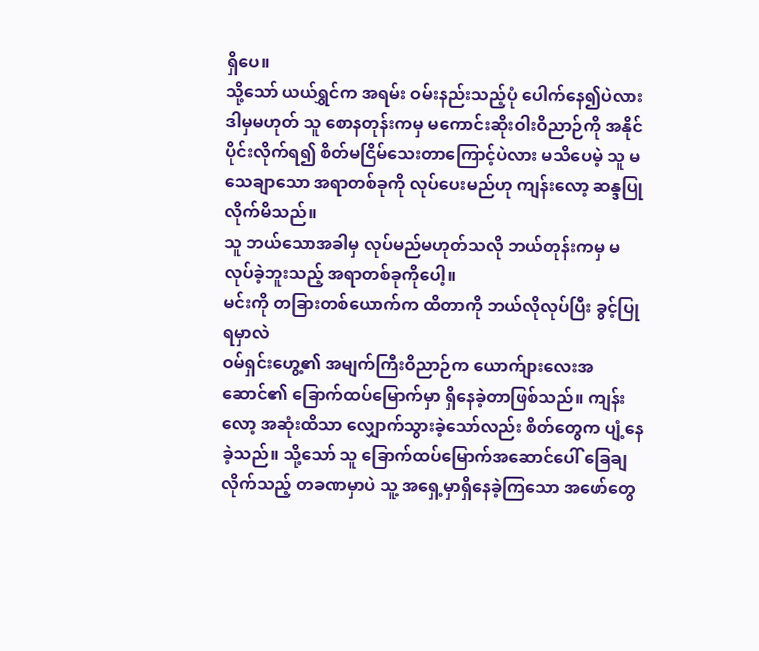ရှိပေ။
သို့သော် ယယ်ရွှင်က အရမ်း ဝမ်းနည်းသည့်ပုံ ပေါက်နေ၍ပဲလား ဒါမှမဟုတ် သူ စောနတုန်းကမှ မကောင်းဆိုးဝါးဝိညာဉ်ကို အနိုင်ပိုင်းလိုက်ရ၍ စိတ်မငြိမ်သေးတာကြောင့်ပဲလား မသိပေမဲ့ သူ မသေချာသော အရာတစ်ခုကို လုပ်ပေးမည်ဟု ကျန်းလော့ ဆန္ဒပြုလိုက်မိသည်။
သူ ဘယ်သောအခါမှ လုပ်မည်မဟုတ်သလို ဘယ်တုန်းကမှ မလုပ်ခဲ့ဘူးသည့် အရာတစ်ခုကိုပေါ့။
မင်းကို တခြားတစ်ယောက်က ထိတာကို ဘယ်လိုလုပ်ပြီး ခွင့်ပြုရမှာလဲ
ဝမ်ရှင်းဟွေ့၏ အမျက်ကြီးဝိညာဉ်က ယောက်ျားလေးအဆောင်၏ ခြောက်ထပ်မြောက်မှာ ရှိနေခဲ့တာဖြစ်သည်။ ကျန်းလော့ အဆုံးထိသာ လျှောက်သွားခဲ့သော်လည်း စိတ်တွေက ပျံ့နေခဲ့သည်။ သို့သော် သူ ခြောက်ထပ်မြောက်အဆောင်ပေါ် ခြေချလိုက်သည့် တခဏမှာပဲ သူ့ အရှေ့မှာရှိနေခဲ့ကြသော အဖော်တွေ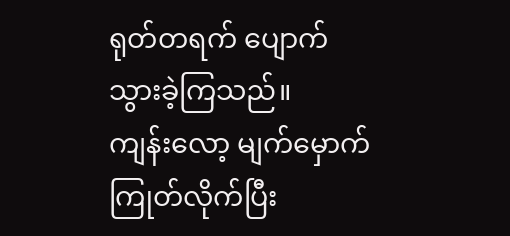ရုတ်တရက် ပျောက်သွားခဲ့ကြသည်။
ကျန်းလော့ မျက်မှောက်ကြုတ်လိုက်ပြီး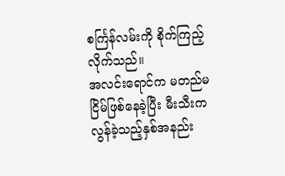စင်္ကြန်လမ်းကို စိုက်ကြည့်လိုက်သည်။
အလင်းရောင်က မတည်မငြိမ်ဖြစ်နေခဲ့ပြီး မီးသီးက လွန်ခဲ့သည့်နှစ်အနည်း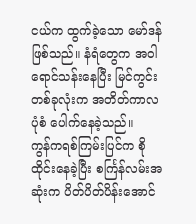ငယ်က ထွက်ခဲ့သော မော်ဒန်ဖြစ်သည်။ နံရံတွေက အဝါရောင်သန်းနေပြီး မြင်ကွင်းတစ်ခုလုံးက အတိတ်ကာလပုံစံ ပေါက်နေခဲ့သည်။
ကွန်ကရစ်ကြမ်းပြင်က စိုထိုင်းနေခဲ့ပြီး စင်္ကြန်လမ်းအဆုံးက ပိတ်ပိတ်ပိန်းအောင်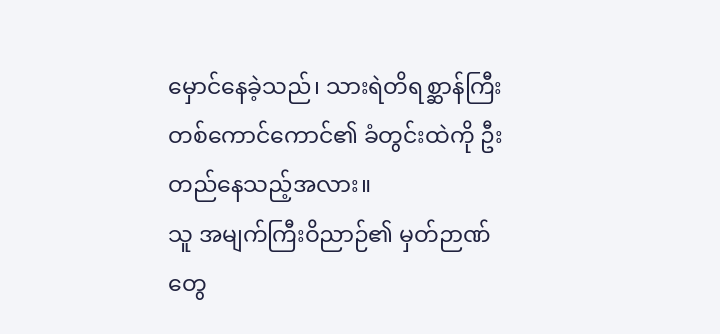မှောင်နေခဲ့သည်၊ သားရဲတိရစ္ဆာန်ကြီး တစ်ကောင်ကောင်၏ ခံတွင်းထဲကို ဦးတည်နေသည့်အလား။
သူ အမျက်ကြီးဝိညာဉ်၏ မှတ်ဉာဏ်တွေ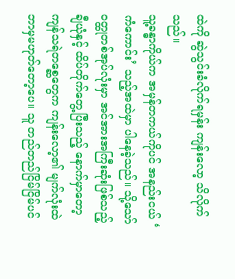ထဲကို ဆွဲသွင်းခံလိုက်ရမှန်း ကျန်းလော့ သိလိုက်သည်။
သူ့ခန္ဓာကိုယ်က အမှန်တကယ်ကိုပင် အနည်းငယ် ‘ ကံကောင်း’ သည့်အထဲမှာ ပါနေခဲ့သည်။ သို့သော် ဝတ္ထုတစ်အုပ်လုံးမှာ အင်အားအကြီးဆုံးဖြစ်သည့် ချီယုံနှင့် ထိပ်တိုက်တွေ့ပြီးသည့် နောက်မှာတော့ ကျန်သရဲတစ္ဆေတွေက ကျန်းလော့၏ မျက်လုံးထဲ ဘာမှမဟုတ်တော့ပေ။ သူ တည်တည်ငြိမ်ငြိမ်ပင်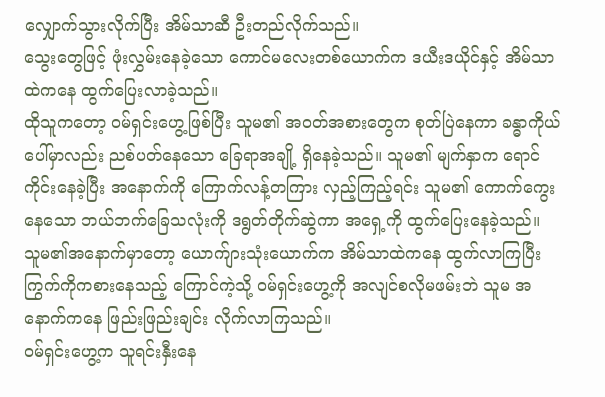လျှောက်သွားလိုက်ပြီး အိမ်သာဆီ ဦးတည်လိုက်သည်။
သွေးတွေဖြင့် ဖုံးလွှမ်းနေခဲ့သော ကောင်မလေးတစ်ယောက်က ဒယီးဒယိုင်နှင့် အိမ်သာထဲကနေ ထွက်ပြေးလာခဲ့သည်။
ထိုသူကတော့ ဝမ်ရှင်းဟွေ့ဖြစ်ပြီး သူမ၏ အဝတ်အစားတွေက စုတ်ပြဲနေကာ ခန္ဓာကိုယ်ပေါ်မှာလည်း ညစ်ပတ်နေသော ခြေရာအချို့ ရှိနေခဲ့သည်။ သူမ၏ မျက်နှာက ရောင်ကိုင်းနေခဲ့ပြီး အနောက်ကို ကြောက်လန့်တကြား လှည့်ကြည့်ရင်း သူမ၏ ကောက်ကွေးနေသော ဘယ်ဘက်ခြေသလုံးကို ဒရွတ်တိုက်ဆွဲကာ အရှေ့ကို ထွက်ပြေးနေခဲ့သည်။
သူမ၏အနောက်မှာတော့ ယောက်ျားသုံးယောက်က အိမ်သာထဲကနေ ထွက်လာကြပြီး ကြွက်ကိုကစားနေသည့် ကြောင်ကဲ့သို့ ဝမ်ရှင်းဟွေ့ကို အလျင်စလိုမဖမ်းဘဲ သူမ အနောက်ကနေ ဖြည်းဖြည်းချင်း လိုက်လာကြသည်။
ဝမ်ရှင်းဟွေ့က သူရင်းနှီးနေ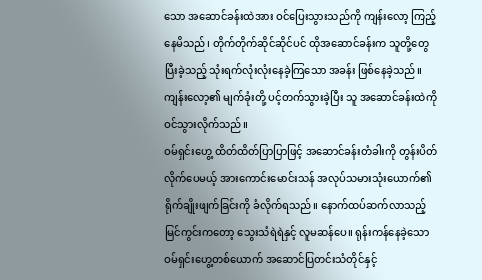သော အဆောင်ခန်းထဲအား ဝင်ပြေးသွားသည်ကို ကျန်းလော့ ကြည့်နေမိသည်၊ တိုက်တိုက်ဆိုင်ဆိုင်ပင် ထိုအဆောင်ခန်းက သူတို့တွေ ပြီးခဲ့သည့် သုံးရက်လုံးလုံးနေခဲ့ကြသော အခန်း ဖြစ်နေခဲ့သည်။
ကျန်းလော့၏ မျက်ခုံးတို့ ပင့်တက်သွားခဲ့ပြီး သူ အဆောင်ခန်းထဲကို ဝင်သွားလိုက်သည်။
ဝမ်ရှင်းဟွေ့ ထိတ်ထိတ်ပြာပြာဖြင့် အဆောင်ခန်းတံခါးကို တွန်းပိတ်လိုက်ပေမယ့် အားကောင်းမောင်းသန် အလုပ်သမားသုံးယောက်၏ ရိုက်ချိုးဖျက်ခြင်းကို ခံလိုက်ရသည်။ နောက်ထပ်ဆက်လာသည့် မြင်ကွင်းကတော့ သွေးသံရဲရဲနှင့် လူမဆန်ပေ။ ရုန်းကန်နေခဲ့သော ဝမ်ရှင်းဟွေ့တစ်ယောက် အဆောင်ပြတင်းသံတိုင်နှင့်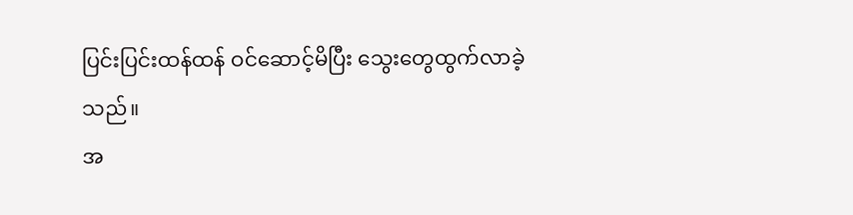ပြင်းပြင်းထန်ထန် ဝင်ဆောင့်မိပြီး သွေးတွေထွက်လာခဲ့သည်။
အ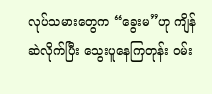လုပ်သမားတွေက “ခွေးမ”ဟု ကျိန်ဆဲလိုက်ပြီး သွေးပူနေကြတုန်း ဝမ်း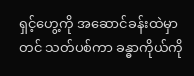ရှင့်ဟွေ့ကို အဆောင်ခန်းထဲမှာတင် သတ်ပစ်ကာ ခန္ဓာကိုယ်ကို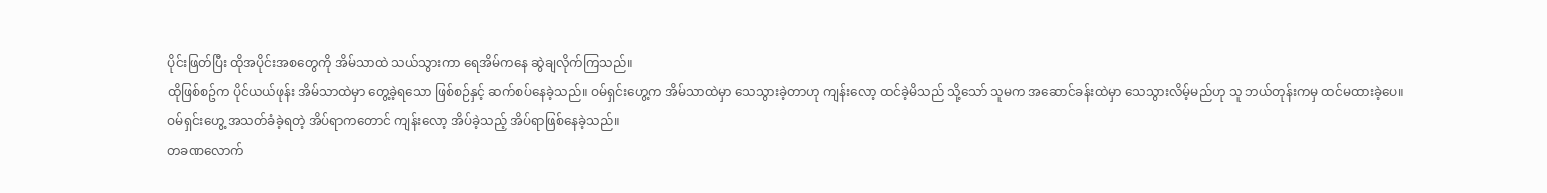ပိုင်းဖြတ်ပြီး ထိုအပိုင်းအစတွေကို အိမ်သာထဲ သယ်သွားကာ ရေအိမ်ကနေ ဆွဲချလိုက်ကြသည်။
ထိုဖြစ်စဥ်က ပိုင်ယယ်ဖုန်း အိမ်သာထဲမှာ တွေ့ခဲ့ရသော ဖြစ်စဉ်နှင့် ဆက်စပ်နေခဲ့သည်။ ဝမ်ရှင်းဟွေ့က အိမ်သာထဲမှာ သေသွားခဲ့တာဟု ကျန်းလော့ ထင်ခဲ့မိသည် သို့သော် သူမက အဆောင်ခန်းထဲမှာ သေသွားလိမ့်မည်ဟု သူ ဘယ်တုန်းကမှ ထင်မထားခဲ့ပေ။
ဝမ်ရှင်းဟွေ့ အသတ်ခံခဲ့ရတဲ့ အိပ်ရာကတောင် ကျန်းလော့ အိပ်ခဲ့သည့် အိပ်ရာဖြစ်နေခဲ့သည်။
တခဏလောက်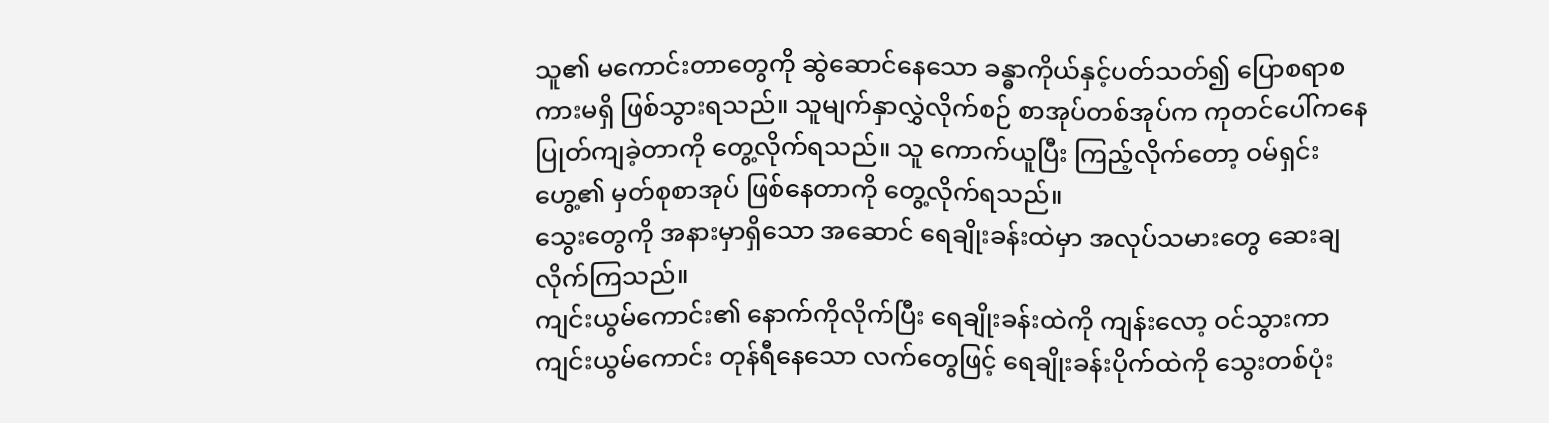သူ၏ မကောင်းတာတွေကို ဆွဲဆောင်နေသော ခန္ဓာကိုယ်နှင့်ပတ်သတ်၍ ပြောစရာစကားမရှိ ဖြစ်သွားရသည်။ သူမျက်နှာလွှဲလိုက်စဉ် စာအုပ်တစ်အုပ်က ကုတင်ပေါ်ကနေ ပြုတ်ကျခဲ့တာကို တွေ့လိုက်ရသည်။ သူ ကောက်ယူပြီး ကြည့်လိုက်တော့ ဝမ်ရှင်းဟွေ့၏ မှတ်စုစာအုပ် ဖြစ်နေတာကို တွေ့လိုက်ရသည်။
သွေးတွေကို အနားမှာရှိသော အဆောင် ရေချိုးခန်းထဲမှာ အလုပ်သမားတွေ ဆေးချလိုက်ကြသည်။
ကျင်းယွမ်ကောင်း၏ နောက်ကိုလိုက်ပြီး ရေချိုးခန်းထဲကို ကျန်းလော့ ဝင်သွားကာ ကျင်းယွမ်ကောင်း တုန်ရီနေသော လက်တွေဖြင့် ရေချိုးခန်းပိုက်ထဲကို သွေးတစ်ပုံး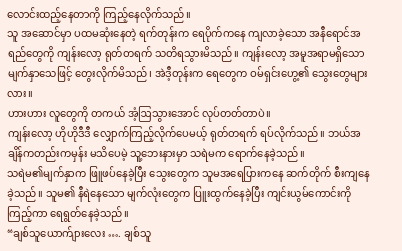လောင်းထည့်နေတာကို ကြည့်နေလိုက်သည်။
သူ အဆောင်မှာ ပထမဆုံးနေတဲ့ ရက်တုန်းက ရေပိုက်ကနေ ကျလာခဲ့သော အနီရောင်အရည်တွေကို ကျန်းလော့ ရုတ်တရက် သတိရသွားမိသည်။ ကျန်းလော့ အမူအရာမရှိသော မျက်နှာသေဖြင့် တွေးလိုက်မိသည်၊ အဲဒီ့တုန်းက ရေတွေက ဝမ်ရှင်းဟွေ့၏ သွေးတွေများလား။
ဟားဟား လူတွေကို တကယ် အံ့ဩသွားအောင် လုပ်တတ်တာပဲ။
ကျန်းလော့ ဟိုဟိုဒီဒီ လျှောက်ကြည့်လိုက်ပေမယ့် ရုတ်တရက် ရပ်လိုက်သည်။ ဘယ်အချိန်ကတည်းကမှန်း မသိပေမဲ့ သူ့ဘေးနားမှာ သရဲမက ရောက်နေခဲ့သည်။
သရဲမ၏မျက်နှာက ဖြူဖပ်နေခဲ့ပြီး သွေးတွေက သူမအရေပြားကနေ ဆက်တိုက် စီးကျနေခဲ့သည်။ သူမ၏ နီရဲနေသော မျက်လုံးတွေက ပြူးထွက်နေခဲ့ပြီး ကျင်းယွမ်ကောင်းကို ကြည့်ကာ ရေရွတ်နေခဲ့သည်။
“ချစ်သူယောက်ျားလေး …. ချစ်သူ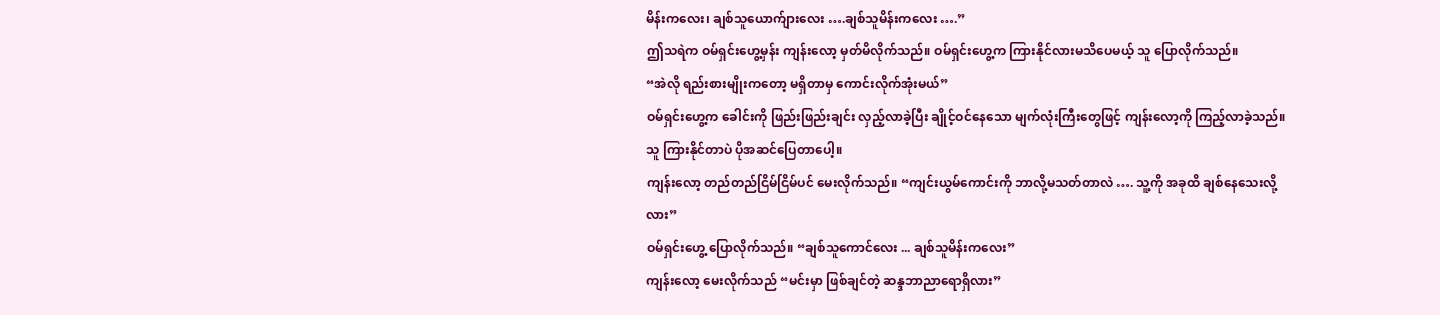မိန်းကလေး၊ ချစ်သူယောက်ျားလေး ….ချစ်သူမိန်းကလေး ….”
ဤသရဲက ဝမ်ရှင်းဟွေ့မှန်း ကျန်းလော့ မှတ်မိလိုက်သည်။ ဝမ်ရှင်းဟွေ့က ကြားနိုင်လားမသိပေမယ့် သူ ပြောလိုက်သည်။
“အဲလို ရည်းစားမျိုးကတော့ မရှိတာမှ ကောင်းလိုက်အုံးမယ်”
ဝမ်ရှင်းဟွေ့က ခေါင်းကို ဖြည်းဖြည်းချင်း လှည့်လာခဲ့ပြီး ချိုင့်ဝင်နေသော မျက်လုံးကြီးတွေဖြင့် ကျန်းလော့ကို ကြည့်လာခဲ့သည်။
သူ ကြားနိုင်တာပဲ ပိုအဆင်ပြေတာပေါ့။
ကျန်းလော့ တည်တည်ငြိမ်ငြိမ်ပင် မေးလိုက်သည်။ “ကျင်းယွမ်ကောင်းကို ဘာလို့မသတ်တာလဲ …. သူ့ကို အခုထိ ချစ်နေသေးလို့လား”
ဝမ်ရှင်းဟွေ့ ပြောလိုက်သည်။ “ချစ်သူကောင်လေး ... ချစ်သူမိန်းကလေး”
ကျန်းလော့ မေးလိုက်သည် “မင်းမှာ ဖြစ်ချင်တဲ့ ဆန္ဒဘာညာရောရှိလား”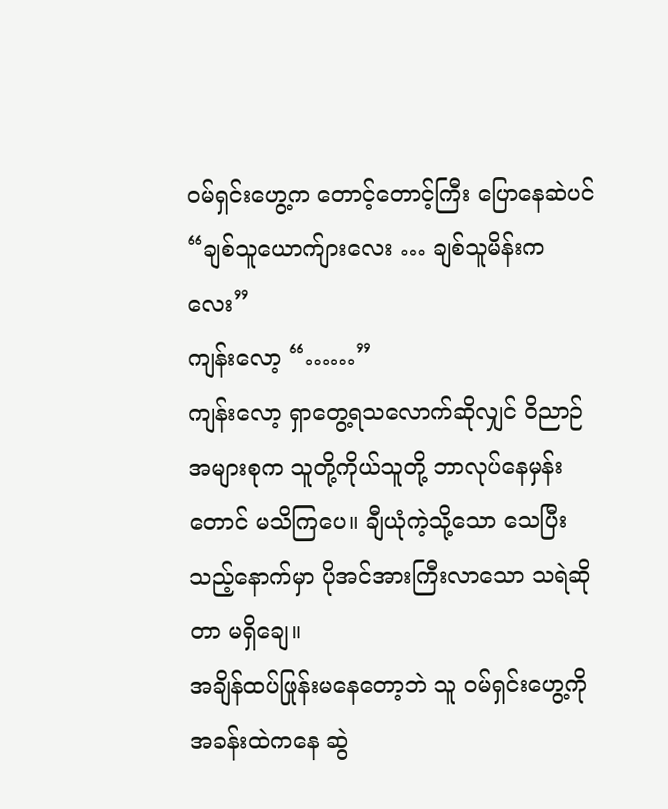ဝမ်ရှင်းဟွေ့က တောင့်တောင့်ကြီး ပြောနေဆဲပင် “ချစ်သူယောက်ျားလေး … ချစ်သူမိန်းကလေး”
ကျန်းလော့ “……”
ကျန်းလော့ ရှာတွေ့ရသလောက်ဆိုလျှင် ဝိညာဉ်အများစုက သူတို့ကိုယ်သူတို့ ဘာလုပ်နေမှန်းတောင် မသိကြပေ။ ချီယုံကဲ့သို့သော သေပြီးသည့်နောက်မှာ ပိုအင်အားကြီးလာသော သရဲဆိုတာ မရှိချေ။
အချိန်ထပ်ဖြုန်းမနေတော့ဘဲ သူ ဝမ်ရှင်းဟွေ့ကို အခန်းထဲကနေ ဆွဲ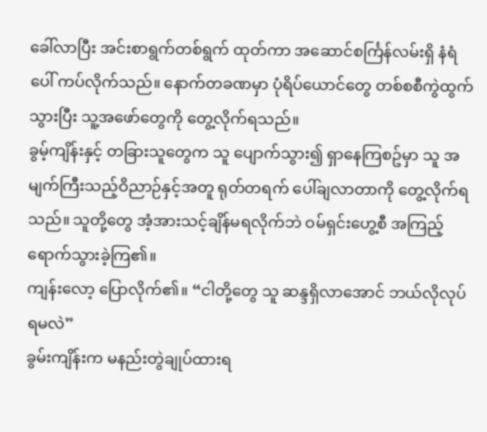ခေါ်လာပြီး အင်းစာရွက်တစ်ရွက် ထုတ်ကာ အဆောင်စင်္ကြန်လမ်းရှိ နံရံပေါ် ကပ်လိုက်သည်။ နောက်တခဏမှာ ပုံရိပ်ယောင်တွေ တစ်စစီကွဲထွက်သွားပြီး သူ့အဖော်တွေကို တွေ့လိုက်ရသည်။
ခွမ့်ကျိန်းနှင့် တခြားသူတွေက သူ ပျောက်သွား၍ ရှာနေကြစဥ်မှာ သူ အမျက်ကြီးသည့်ဝိညာဉ်နှင့်အတူ ရုတ်တရက် ပေါ်ချလာတာကို တွေ့လိုက်ရသည်။ သူတို့တွေ အံ့အားသင့်ချိန်မရလိုက်ဘဲ ဝမ်ရှင်းဟွေ့စီ အကြည့်ရောက်သွားခဲ့ကြ၏။
ကျန်းလော့ ပြောလိုက်၏။ “ငါတို့တွေ သူ ဆန္ဒရှိလာအောင် ဘယ်လိုလုပ်ရမလဲ”
ခွမ်းကျိန်းက မနည်းတွဲချုပ်ထားရ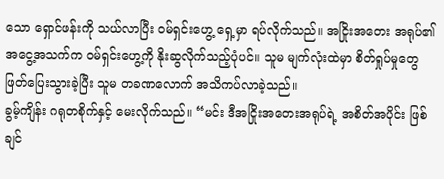သော ရှောင်ဖန်းကို သယ်လာပြီး ဝမ်ရှင်းဟွေ့ ရှေ့မှာ ရပ်လိုက်သည်။ အငြိုးအတေး အရုပ်၏ အငွေ့အသက်က ဝမ်ရှင်းဟွေ့ကို နိုးဆွလိုက်သည့်ပုံပင်။ သူမ မျက်လုံးထဲမှာ စိတ်ရှုပ်မှုတွေ ဖြတ်ပြေးသွားခဲ့ပြီး သူမ တခဏလောက် အသိကပ်လာခဲ့သည်။
ခွမ့်ကျိန်း ဂရုတစိုက်နှင့် မေးလိုက်သည်။ “မင်း ဒီအငြိုးအတေးအရုပ်ရဲ့ အစိတ်အပိုင်း ဖြစ်ချင်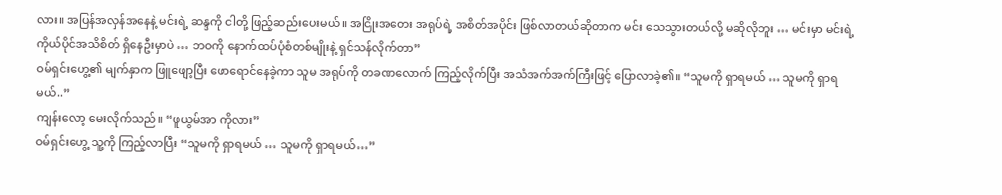လား။ အပြန်အလှန်အနေနဲ့ မင်းရဲ့ ဆန္ဒကို ငါတို့ ဖြည့်ဆည်းပေးမယ်။ အငြိုးအတေး အရုပ်ရဲ့ အစိတ်အပိုင်း ဖြစ်လာတယ်ဆိုတာက မင်း သေသွားတယ်လို့ မဆိုလိုဘူး … မင်းမှာ မင်းရဲ့ ကိုယ်ပိုင်အသိစိတ် ရှိနေဦးမှာပဲ … ဘဝကို နောက်ထပ်ပုံစံတစ်မျိုးနဲ့ ရှင်သန်လိုက်တာ”
ဝမ်ရှင်းဟွေ့၏ မျက်နှာက ဖြူဖျော့ပြီး ဖောရောင်နေခဲ့ကာ သူမ အရုပ်ကို တခဏလောက် ကြည့်လိုက်ပြီး အသံအက်အက်ကြီးဖြင့် ပြောလာခဲ့၏။ “သူမကို ရှာရမယ် … သူမကို ရှာရမယ်..”
ကျန်းလော့ မေးလိုက်သည်။ “ဖူယွမ်အာ ကိုလား”
ဝမ်ရှင်းဟွေ့ သူ့ကို ကြည့်လာပြီး “သူမကို ရှာရမယ် … သူမကို ရှာရမယ်…”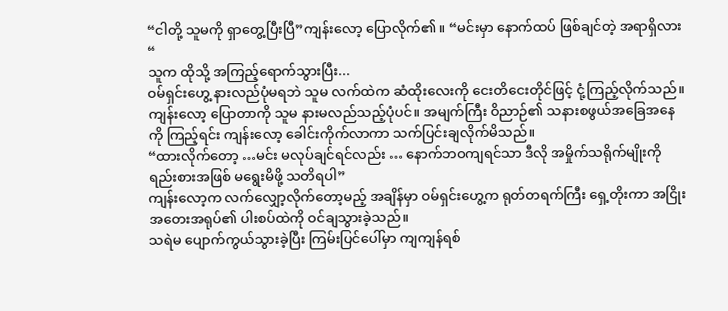“ငါတို့ သူမကို ရှာတွေ့ပြီးပြီ”ကျန်းလော့ ပြောလိုက်၏။ “မင်းမှာ နောက်ထပ် ဖြစ်ချင်တဲ့ အရာရှိလား “
သူက ထိုသို့ အကြည့်ရောက်သွားပြီး...
ဝမ်ရှင်းဟွေ့ နားလည်ပုံမရဘဲ သူမ လက်ထဲက ဆံထိုးလေးကို ငေးတိငေးတိုင်ဖြင့် ငုံ့ကြည့်လိုက်သည်။
ကျန်းလော့ ပြောတာကို သူမ နားမလည်သည့်ပုံပင်။ အမျက်ကြီး ဝိညာဉ်၏ သနားစဖွယ်အခြေအနေကို ကြည့်ရင်း ကျန်းလော့ ခေါင်းကိုက်လာကာ သက်ပြင်းချလိုက်မိသည်။
“ထားလိုက်တော့ …မင်း မလုပ်ချင်ရင်လည်း … နောက်ဘဝကျရင်သာ ဒီလို အမှိုက်သရိုက်မျိုးကို ရည်းစားအဖြစ် မရွေးမိဖို့ သတိရပါ”
ကျန်းလော့က လက်လျှော့လိုက်တော့မည့် အချိန်မှာ ဝမ်ရှင်းဟွေ့က ရုတ်တရက်ကြီး ရှေ့တိုးကာ အငြိုးအတေးအရုပ်၏ ပါးစပ်ထဲကို ဝင်ချသွားခဲ့သည်။
သရဲမ ပျောက်ကွယ်သွားခဲ့ပြီး ကြမ်းပြင်ပေါ်မှာ ကျကျန်ရစ်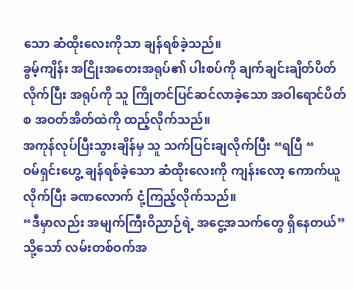သော ဆံထိုးလေးကိုသာ ချန်ရစ်ခဲ့သည်။
ခွမ့်ကျိန်း အငြိုးအတေးအရုပ်၏ ပါးစပ်ကို ချက်ချင်းချိတ်ပိတ်လိုက်ပြီး အရုပ်ကို သူ ကြိုတင်ပြင်ဆင်လာခဲ့သော အဝါရောင်ပိတ်စ အဝတ်အိတ်ထဲကို ထည့်လိုက်သည်။
အကုန်လုပ်ပြီးသွားချိန်မှ သူ သက်ပြင်းချလိုက်ပြီး “ရပြီ “
ဝမ်ရှင်းဟွေ့ ချန်ရစ်ခဲ့သော ဆံထိုးလေးကို ကျန်းလော့ ကောက်ယူလိုက်ပြီး ခဏလောက် ငုံ့ကြည့်လိုက်သည်။
“ဒီမှာလည်း အမျက်ကြီးဝိညာဉ်ရဲ့ အငွေ့အသက်တွေ ရှိနေတယ်”
သို့သော် လမ်းတစ်ဝက်အ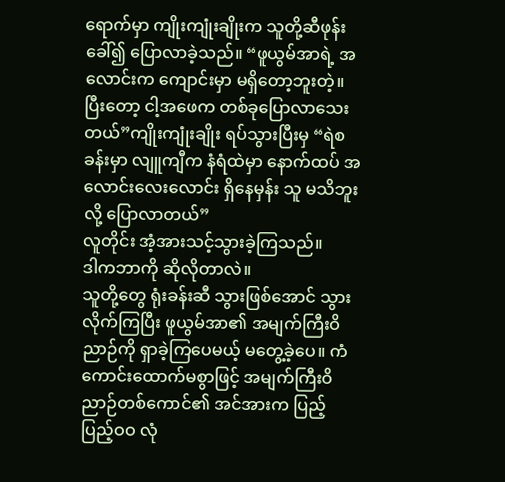ရောက်မှာ ကျိုးကျုံးချိုးက သူတို့ဆီဖုန်းခေါ်၍ ပြောလာခဲ့သည်။ “ဖူယွမ်အာရဲ့ အလောင်းက ကျောင်းမှာ မရှိတော့ဘူးတဲ့။ ပြီးတော့ ငါ့အဖေက တစ်ခုပြောလာသေးတယ်”ကျိုးကျုံးချိုး ရပ်သွားပြီးမှ “ရဲစခန်းမှာ လျူကျီက နံရံထဲမှာ နောက်ထပ် အလောင်းလေးလောင်း ရှိနေမှန်း သူ မသိဘူးလို့ ပြောလာတယ်”
လူတိုင်း အံ့အားသင့်သွားခဲ့ကြသည်။
ဒါကဘာကို ဆိုလိုတာလဲ။
သူတို့တွေ ရုံးခန်းဆီ သွားဖြစ်အောင် သွားလိုက်ကြပြီး ဖူယွမ်အာ၏ အမျက်ကြီးဝိညာဉ်ကို ရှာခဲ့ကြပေမယ့် မတွေ့ခဲ့ပေ။ ကံကောင်းထောက်မစွာဖြင့် အမျက်ကြီးဝိညာဉ်တစ်ကောင်၏ အင်အားက ပြည့်ပြည့်ဝဝ လုံ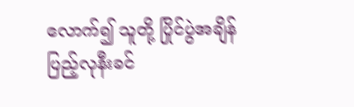လောက်၍ သူတို့ ပြိုင်ပွဲအချိန် ပြည့်လုနီးခင်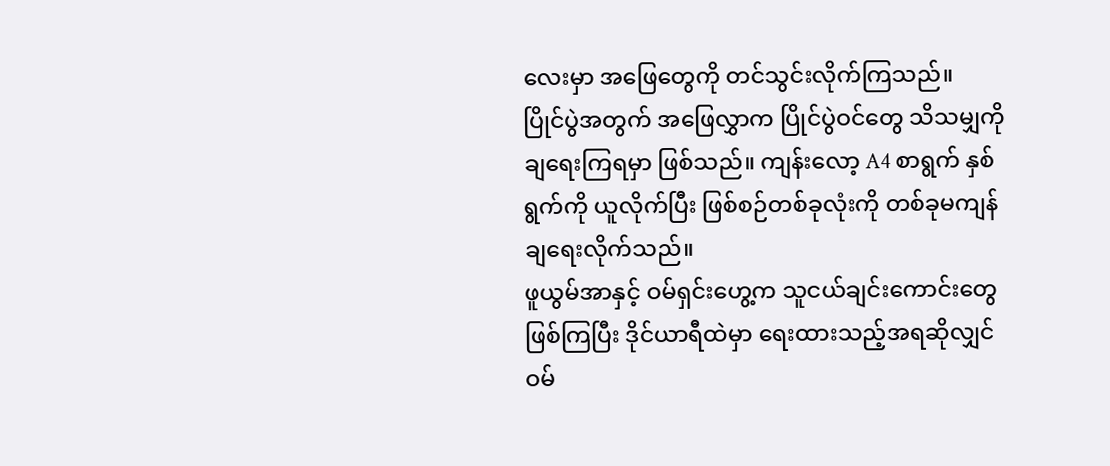လေးမှာ အဖြေတွေကို တင်သွင်းလိုက်ကြသည်။
ပြိုင်ပွဲအတွက် အဖြေလွှာက ပြိုင်ပွဲဝင်တွေ သိသမျှကို ချရေးကြရမှာ ဖြစ်သည်။ ကျန်းလော့ A4 စာရွက် နှစ်ရွက်ကို ယူလိုက်ပြီး ဖြစ်စဉ်တစ်ခုလုံးကို တစ်ခုမကျန် ချရေးလိုက်သည်။
ဖူယွမ်အာနှင့် ဝမ်ရှင်းဟွေ့က သူငယ်ချင်းကောင်းတွေ ဖြစ်ကြပြီး ဒိုင်ယာရီထဲမှာ ရေးထားသည့်အရဆိုလျှင် ဝမ်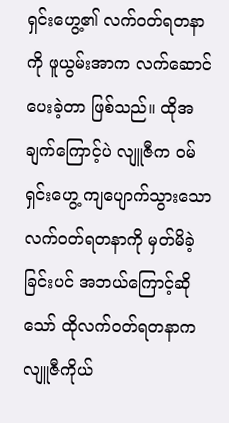ရှင်းဟွေ့၏ လက်ဝတ်ရတနာကို ဖူယွမ်းအာက လက်ဆောင်ပေးခဲ့တာ ဖြစ်သည်။ ထိုအချက်ကြောင့်ပဲ လျူဇီက ဝမ်ရှင်းဟွေ့ ကျပျောက်သွားသော လက်ဝတ်ရတနာကို မှတ်မိခဲ့ခြင်းပင် အဘယ်ကြောင့်ဆိုသော် ထိုလက်ဝတ်ရတနာက လျူဇီကိုယ်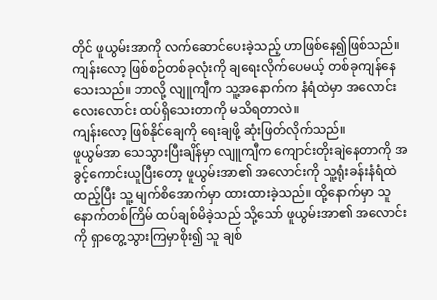တိုင် ဖူယွမ်းအာကို လက်ဆောင်ပေးခဲ့သည့် ဟာဖြစ်နေ၍ဖြစ်သည်။
ကျန်းလော့ ဖြစ်စဉ်တစ်ခုလုံးကို ချရေးလိုက်ပေမယ့် တစ်ခုကျန်နေသေးသည်။ ဘာလို့ လျူကျီက သူ့အနောက်က နံရံထဲမှာ အလောင်းလေးလောင်း ထပ်ရှိသေးတာကို မသိရတာလဲ။
ကျန်းလော့ ဖြစ်နိုင်ချေကို ရေးချဖို့ ဆုံးဖြတ်လိုက်သည်။
ဖူယွမ်အာ သေသွားပြီးချိန်မှာ လျူကျီက ကျောင်းတိုးချဲနေတာကို အခွင့်ကောင်းယူပြီးတော့ ဖူယွမ်းအာ၏ အလောင်းကို သူ့ရုံးခန်းနံရံထဲထည့်ပြီး သူ့ မျက်စိအောက်မှာ ထားထားခဲ့သည်။ ထို့နောက်မှာ သူ နောက်တစ်ကြိမ် ထပ်ချစ်မိခဲ့သည် သို့သော် ဖူယွမ်းအာ၏ အလောင်းကို ရှာတွေ့သွားကြမှာစိုး၍ သူ ချစ်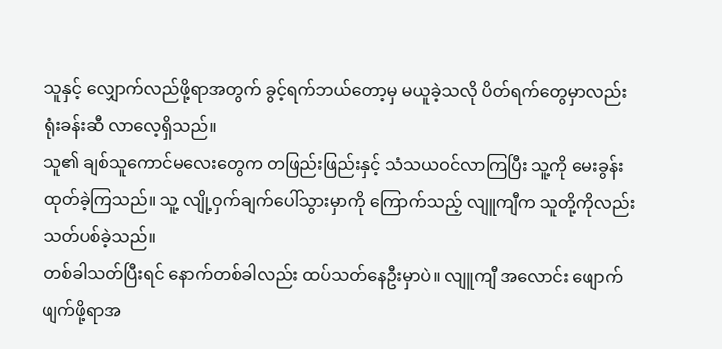သူနှင့် လျှောက်လည်ဖို့ရာအတွက် ခွင့်ရက်ဘယ်တော့မှ မယူခဲ့သလို ပိတ်ရက်တွေမှာလည်း ရုံးခန်းဆီ လာလေ့ရှိသည်။
သူ၏ ချစ်သူကောင်မလေးတွေက တဖြည်းဖြည်းနှင့် သံသယဝင်လာကြပြီး သူ့ကို မေးခွန်းထုတ်ခဲ့ကြသည်။ သူ့ လျို့ဝှက်ချက်ပေါ်သွားမှာကို ကြောက်သည့် လျူကျီက သူတို့ကိုလည်း သတ်ပစ်ခဲ့သည်။
တစ်ခါသတ်ပြီးရင် နောက်တစ်ခါလည်း ထပ်သတ်နေဦးမှာပဲ။ လျူကျီ အလောင်း ဖျောက်ဖျက်ဖို့ရာအ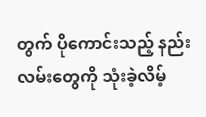တွက် ပိုကောင်းသည့် နည်းလမ်းတွေကို သုံးခဲ့လိမ့်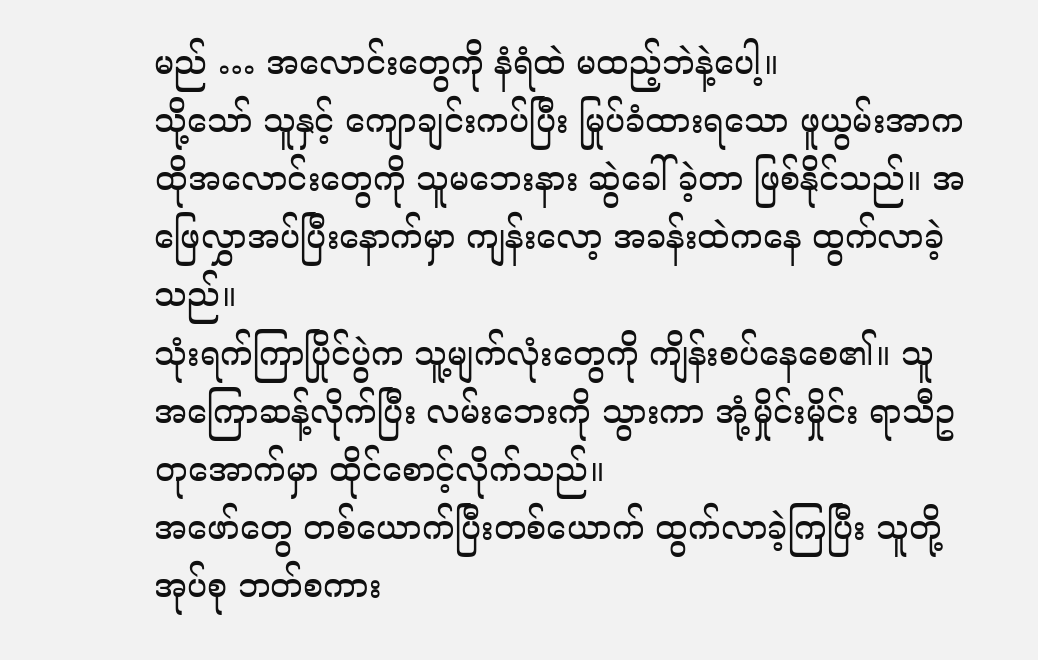မည် … အလောင်းတွေကို နံရံထဲ မထည့်ဘဲနဲ့ပေါ့။
သို့သော် သူနှင့် ကျောချင်းကပ်ပြီး မြုပ်ခံထားရသော ဖူယွမ်းအာက ထိုအလောင်းတွေကို သူမဘေးနား ဆွဲခေါ်ခဲ့တာ ဖြစ်နိုင်သည်။ အဖြေလွှာအပ်ပြီးနောက်မှာ ကျန်းလော့ အခန်းထဲကနေ ထွက်လာခဲ့သည်။
သုံးရက်ကြာပြိုင်ပွဲက သူ့မျက်လုံးတွေကို ကျိန်းစပ်နေစေ၏။ သူ အကြောဆန့်လိုက်ပြီး လမ်းဘေးကို သွားကာ အုံ့မှိုင်းမှိုင်း ရာသီဥတုအောက်မှာ ထိုင်စောင့်လိုက်သည်။
အဖော်တွေ တစ်ယောက်ပြီးတစ်ယောက် ထွက်လာခဲ့ကြပြီး သူတို့အုပ်စု ဘတ်စကား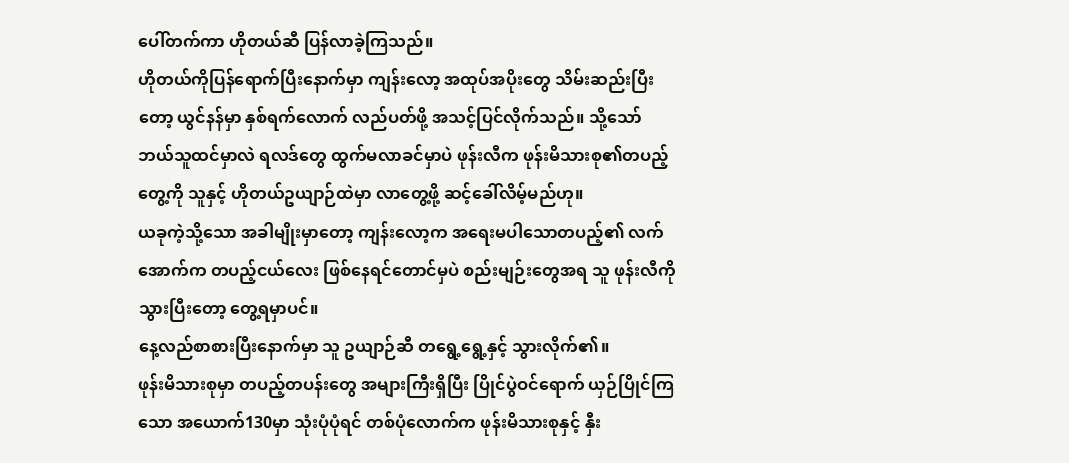ပေါ်တက်ကာ ဟိုတယ်ဆီ ပြန်လာခဲ့ကြသည်။
ဟိုတယ်ကိုပြန်ရောက်ပြီးနောက်မှာ ကျန်းလော့ အထုပ်အပိုးတွေ သိမ်းဆည်းပြီးတော့ ယွင်နန်မှာ နှစ်ရက်လောက် လည်ပတ်ဖို့ အသင့်ပြင်လိုက်သည်။ သို့သော် ဘယ်သူထင်မှာလဲ ရလဒ်တွေ ထွက်မလာခင်မှာပဲ ဖုန်းလီက ဖုန်းမိသားစု၏တပည့်တွေ့ကို သူနှင့် ဟိုတယ်ဥယျာဉ်ထဲမှာ လာတွေ့ဖို့ ဆင့်ခေါ်လိမ့်မည်ဟု။
ယခုကဲ့သို့သော အခါမျိုးမှာတော့ ကျန်းလော့က အရေးမပါသောတပည့်၏ လက်အောက်က တပည့်ငယ်လေး ဖြစ်နေရင်တောင်မှပဲ စည်းမျဉ်းတွေအရ သူ ဖုန်းလီကို သွားပြီးတော့ တွေ့ရမှာပင်။
နေ့လည်စာစားပြီးနောက်မှာ သူ ဥယျာဉ်ဆီ တရွေ့ရွေ့နှင့် သွားလိုက်၏။
ဖုန်းမိသားစုမှာ တပည့်တပန်းတွေ အများကြီးရှိပြီး ပြိုင်ပွဲဝင်ရောက် ယှဉ်ပြိုင်ကြသော အယောက်130မှာ သုံးပုံပုံရင် တစ်ပုံလောက်က ဖုန်းမိသားစုနှင့် နှီး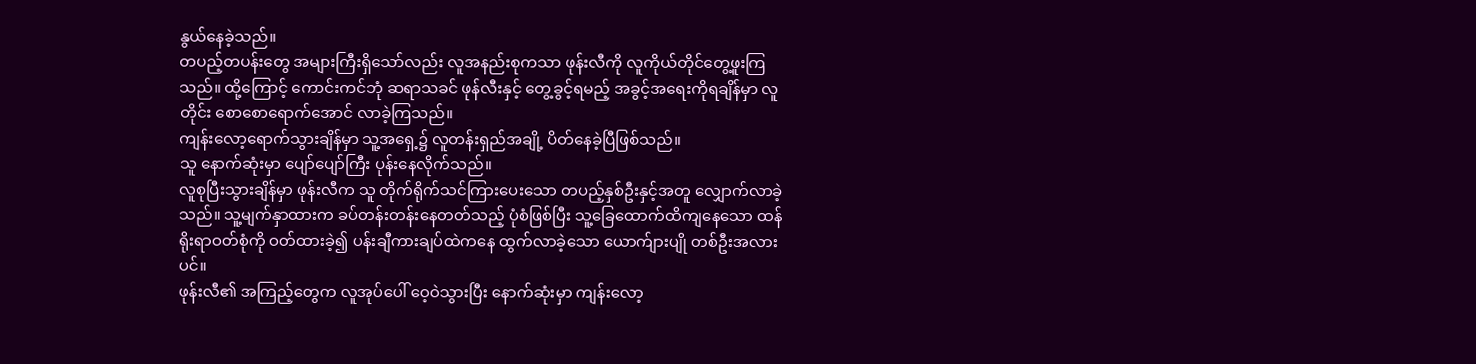နွယ်နေခဲ့သည်။
တပည့်တပန်းတွေ အများကြီးရှိသော်လည်း လူအနည်းစုကသာ ဖုန်းလီကို လူကိုယ်တိုင်တွေ့ဖူးကြသည်။ ထို့ကြောင့် ကောင်းကင်ဘုံ ဆရာသခင် ဖုန်လီးနှင့် တွေ့ခွင့်ရမည့် အခွင့်အရေးကိုရချိန်မှာ လူတိုင်း စောစောရောက်အောင် လာခဲ့ကြသည်။
ကျန်းလော့ရောက်သွားချိန်မှာ သူ့အရှေ့၌ လူတန်းရှည်အချို့ ပိတ်နေခဲ့ပြီဖြစ်သည်။
သူ နောက်ဆုံးမှာ ပျော်ပျော်ကြီး ပုန်းနေလိုက်သည်။
လူစုပြီးသွားချိန်မှာ ဖုန်းလီက သူ တိုက်ရိုက်သင်ကြားပေးသော တပည့်နှစ်ဦးနှင့်အတူ လျှောက်လာခဲ့သည်။ သူ့မျက်နှာထားက ခပ်တန်းတန်းနေတတ်သည့် ပုံစံဖြစ်ပြီး သူ့ခြေထောက်ထိကျနေသော ထန်ရိုးရာဝတ်စုံကို ဝတ်ထားခဲ့၍ ပန်းချီကားချပ်ထဲကနေ ထွက်လာခဲ့သော ယောက်ျားပျို တစ်ဦးအလားပင်။
ဖုန်းလီ၏ အကြည့်တွေက လူအုပ်ပေါ် ဝေ့ဝဲသွားပြီး နောက်ဆုံးမှာ ကျန်းလော့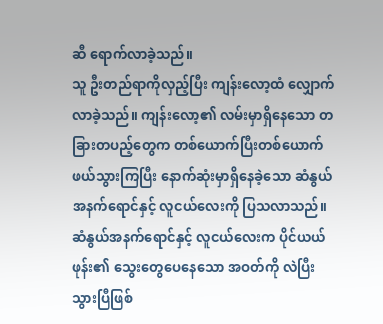ဆီ ရောက်လာခဲ့သည်။
သူ ဦးတည်ရာကိုလှည့်ပြီး ကျန်းလော့ထံ လျှောက်လာခဲ့သည်။ ကျန်းလော့၏ လမ်းမှာရှိနေသော တခြားတပည့်တွေက တစ်ယောက်ပြီးတစ်ယောက် ဖယ်သွားကြပြီး နောက်ဆုံးမှာရှိနေခဲ့သော ဆံနွယ်အနက်ရောင်နှင့် လူငယ်လေးကို ပြသလာသည်။
ဆံနွယ်အနက်ရောင်နှင့် လူငယ်လေးက ပိုင်ယယ်ဖုန်း၏ သွေးတွေပေနေသော အဝတ်ကို လဲပြီးသွားပြီဖြစ်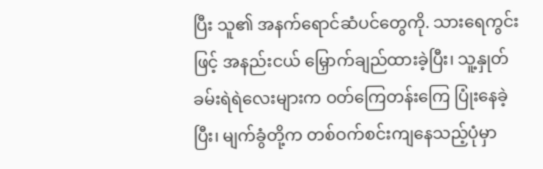ပြီး သူ၏ အနက်ရောင်ဆံပင်တွေကို. သားရေကွင်းဖြင့် အနည်းငယ် မြှောက်ချည်ထားခဲ့ပြီး၊ သူ့နှုတ်ခမ်းရဲရဲလေးများက ဝတ်ကြေတန်းကြေ ပြုံးနေခဲ့ပြီး၊ မျက်ခွံတို့က တစ်ဝက်စင်းကျနေသည့်ပုံမှာ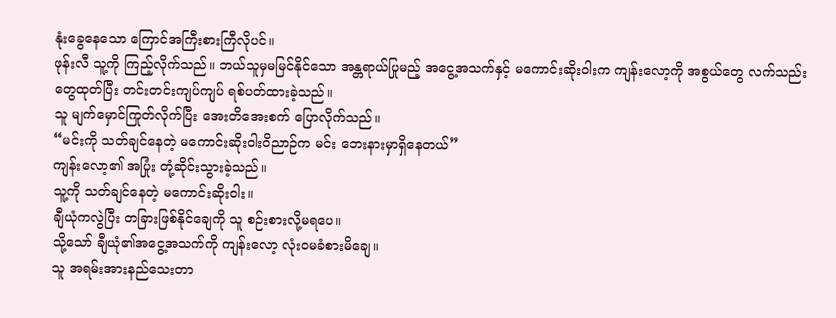နုံးခွေနေသော ကြောင်အကြီးစားကြီလိုပင်။
ဖုန်းလီ သူ့ကို ကြည့်လိုက်သည်။ ဘယ်သူမှမမြင်နိုင်သော အန္တရာယ်ပြုမည့် အငွေ့အသက်နှင့် မကောင်းဆိုးဝါးက ကျန်းလော့ကို အစွယ်တွေ လက်သည်းတွေထုတ်ပြီး တင်းတင်းကျပ်ကျပ် ရစ်ပတ်ထားခဲ့သည်။
သူ မျက်မှောင်ကြုတ်လိုက်ပြီး အေးတိအေးစက် ပြောလိုက်သည်။
“မင်းကို သတ်ချင်နေတဲ့ မကောင်းဆိုးဝါးဝိညာဉ်က မင်း ဘေးနားမှာရှိနေတယ်”
ကျန်းလော့၏ အပြုံး တုံ့ဆိုင်းသွားခဲ့သည်။
သူ့ကို သတ်ချင်နေတဲ့ မကောင်းဆိုးဝါး။
ချီယုံကလွဲပြီး တခြားဖြစ်နိုင်ချေကို သူ စဉ်းစားလို့မရပေ။
သို့သော် ချီယုံ၏အငွေ့အသက်ကို ကျန်းလော့ လုံးဝမခံစားမိချေ။
သူ အရမ်းအားနည်သေးတာ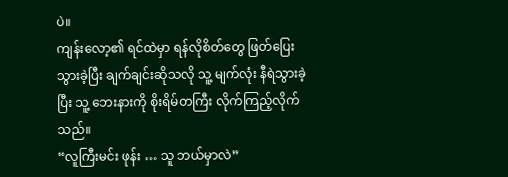ပဲ။
ကျန်းလော့၏ ရင်ထဲမှာ ရန်လိုစိတ်တွေ ဖြတ်ပြေးသွားခဲ့ပြီး ချက်ချင်းဆိုသလို သူ့ မျက်လုံး နီရဲသွားခဲ့ပြီး သူ့ ဘေးနားကို စိုးရိမ်တကြီး လိုက်ကြည့်လိုက်သည်။
“လူကြီးမင်း ဖုန်း … သူ ဘယ်မှာလဲ”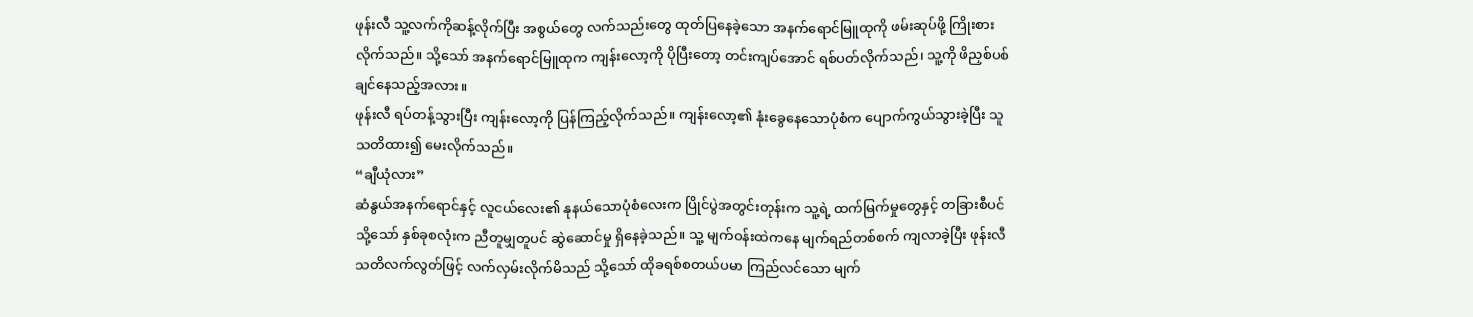ဖုန်းလီ သူ့လက်ကိုဆန့်လိုက်ပြီး အစွယ်တွေ လက်သည်းတွေ ထုတ်ပြနေခဲ့သော အနက်ရောင်မြူထုကို ဖမ်းဆုပ်ဖို့ ကြိုးစားလိုက်သည်။ သို့သော် အနက်ရောင်မြူထုက ကျန်းလော့ကို ပိုပြီးတော့ တင်းကျပ်အောင် ရစ်ပတ်လိုက်သည်၊ သူ့ကို ဖိညှစ်ပစ်ချင်နေသည့်အလား။
ဖုန်းလီ ရပ်တန့်သွားပြီး ကျန်းလော့ကို ပြန်ကြည့်လိုက်သည်။ ကျန်းလော့၏ နုံးခွေနေသောပုံစံက ပျောက်ကွယ်သွားခဲ့ပြီး သူ သတိထား၍ မေးလိုက်သည်။
“ချီယုံလား”
ဆံနွယ်အနက်ရောင်နှင့် လူငယ်လေး၏ နုနယ်သောပုံစံလေးက ပြိုင်ပွဲအတွင်းတုန်းက သူ့ရဲ့ ထက်မြက်မှုတွေနှင့် တခြားစီပင် သို့သော် နှစ်ခုစလုံးက ညီတူမျှတူပင် ဆွဲဆောင်မှု ရှိနေခဲ့သည်။ သူ့ မျက်ဝန်းထဲကနေ မျက်ရည်တစ်စက် ကျလာခဲ့ပြီး ဖုန်းလီ သတိလက်လွတ်ဖြင့် လက်လှမ်းလိုက်မိသည် သို့သော် ထိုခရစ်စတယ်ပမာ ကြည်လင်သော မျက်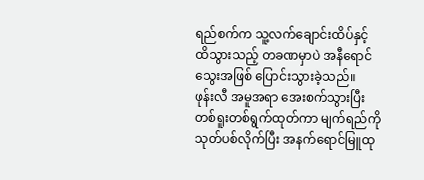ရည်စက်က သူ့လက်ချောင်းထိပ်နှင့် ထိသွားသည့် တခဏမှာပဲ အနီရောင်သွေးအဖြစ် ပြောင်းသွားခဲ့သည်။
ဖုန်းလီ အမူအရာ အေးစက်သွားပြီး တစ်ရူးတစ်ရွက်ထုတ်ကာ မျက်ရည်ကို သုတ်ပစ်လိုက်ပြီး အနက်ရောင်မြူထု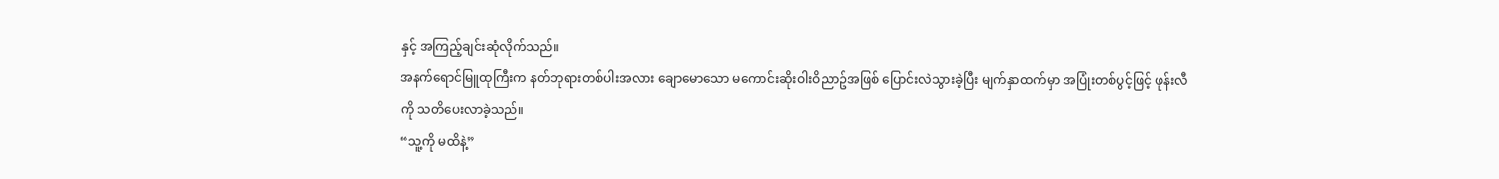နှင့် အကြည့်ချင်းဆုံလိုက်သည်။
အနက်ရောင်မြူထုကြီးက နတ်ဘုရားတစ်ပါးအလား ချောမောသော မကောင်းဆိုးဝါးဝိညာဥ်အဖြစ် ပြောင်းလဲသွားခဲ့ပြီး မျက်နှာထက်မှာ အပြုံးတစ်ပွင့်ဖြင့် ဖုန်းလီကို သတိပေးလာခဲ့သည်။
“သူ့ကို မထိနဲ့”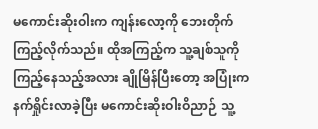မကောင်းဆိုးဝါးက ကျန်းလော့ကို ဘေးတိုက်ကြည့်လိုက်သည်။ ထိုအကြည့်က သူ့ချစ်သူကို ကြည့်နေသည့်အလား ချိုမြိန်ပြီးတော့ အပြုံးက နက်ရှိုင်းလာခဲ့ပြီး မကောင်းဆိုးဝါးဝိညာဉ် သူ့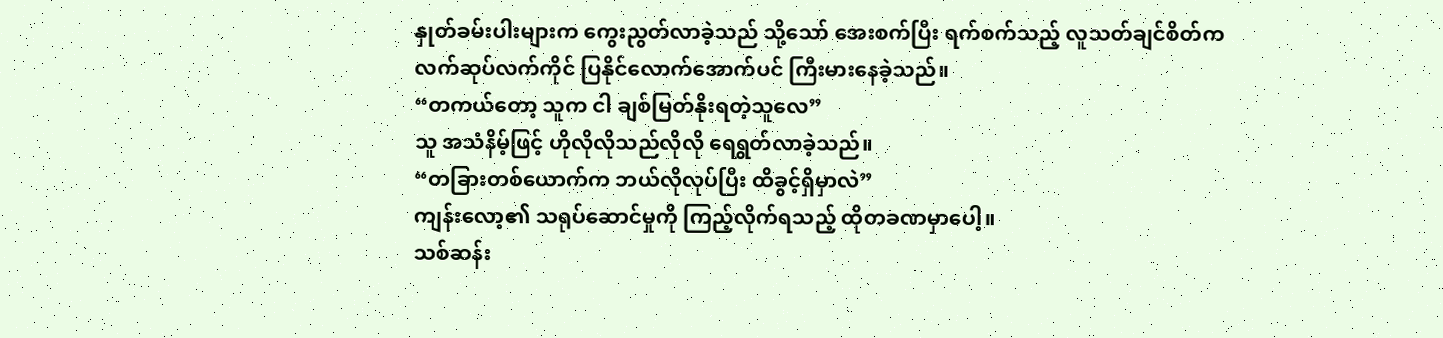နှုတ်ခမ်းပါးများက ကွေးညွတ်လာခဲ့သည် သို့သော် အေးစက်ပြီး ရက်စက်သည့် လူသတ်ချင်စိတ်က လက်ဆုပ်လက်ကိုင် ပြနိုင်လောက်အောက်ပင် ကြီးမားနေခဲ့သည်။
“တကယ်တော့ သူက ငါ ချစ်မြတ်နိုးရတဲ့သူလေ”
သူ အသံနိမ့်ဖြင့် ဟိုလိုလိုသည်လိုလို ရေရွတ်လာခဲ့သည်။
“တခြားတစ်ယောက်က ဘယ်လိုလုပ်ပြီး ထိခွင့်ရှိမှာလဲ”
ကျန်းလော့၏ သရုပ်ဆောင်မှုကို ကြည့်လိုက်ရသည့် ထိုတခဏမှာပေါ့။
သစ်ဆန်း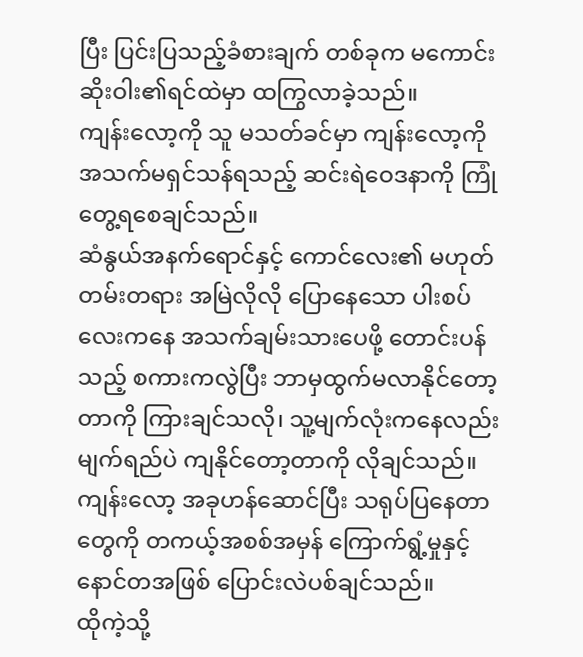ပြီး ပြင်းပြသည့်ခံစားချက် တစ်ခုက မကောင်းဆိုးဝါး၏ရင်ထဲမှာ ထကြွလာခဲ့သည်။
ကျန်းလော့ကို သူ မသတ်ခင်မှာ ကျန်းလော့ကို အသက်မရှင်သန်ရသည့် ဆင်းရဲဝေဒနာကို ကြုံတွေ့ရစေချင်သည်။
ဆံနွယ်အနက်ရောင်နှင့် ကောင်လေး၏ မဟုတ်တမ်းတရား အမြဲလိုလို ပြောနေသော ပါးစပ်လေးကနေ အသက်ချမ်းသားပေဖို့ တောင်းပန်သည့် စကားကလွဲပြီး ဘာမှထွက်မလာနိုင်တော့တာကို ကြားချင်သလို၊ သူ့မျက်လုံးကနေလည်း မျက်ရည်ပဲ ကျနိုင်တော့တာကို လိုချင်သည်။
ကျန်းလော့ အခုဟန်ဆောင်ပြီး သရုပ်ပြနေတာတွေကို တကယ့်အစစ်အမှန် ကြောက်ရွံ့မှုနှင့် နောင်တအဖြစ် ပြောင်းလဲပစ်ချင်သည်။
ထိုကဲ့သို့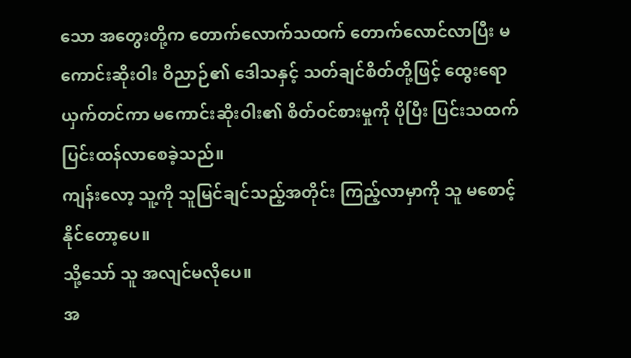သော အတွေးတို့က တောက်လောက်သထက် တောက်လောင်လာပြီး မကောင်းဆိုးဝါး ဝိညာဉ်၏ ဒေါသနှင့် သတ်ချင်စိတ်တို့ဖြင့် ထွေးရောယှက်တင်ကာ မကောင်းဆိုးဝါး၏ စိတ်ဝင်စားမှုကို ပိုပြီး ပြင်းသထက် ပြင်းထန်လာစေခဲ့သည်။
ကျန်းလော့ သူ့ကို သူမြင်ချင်သည့်အတိုင်း ကြည့်လာမှာကို သူ မစောင့်နိုင်တော့ပေ။
သို့သော် သူ အလျင်မလိုပေ။
အ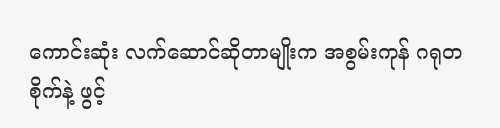ကောင်းဆုံး လက်ဆောင်ဆိုတာမျိုးက အစွမ်းကုန် ဂရုတစိုက်နဲ့ ဖွင့်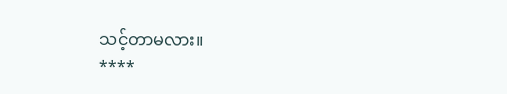သင့်တာမလား။
****